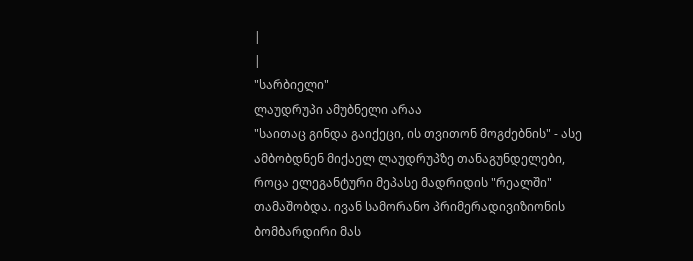|
|
"სარბიელი"
ლაუდრუპი ამუბნელი არაა
"საითაც გინდა გაიქეცი, ის თვითონ მოგძებნის" - ასე ამბობდნენ მიქაელ ლაუდრუპზე თანაგუნდელები, როცა ელეგანტური მეპასე მადრიდის "რეალში" თამაშობდა. ივან სამორანო პრიმერადივიზიონის ბომბარდირი მას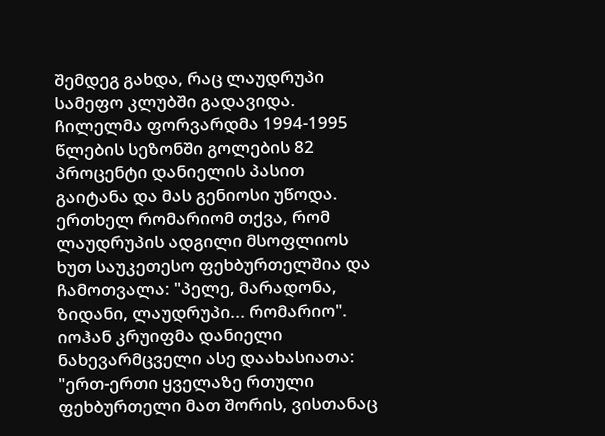შემდეგ გახდა, რაც ლაუდრუპი სამეფო კლუბში გადავიდა. ჩილელმა ფორვარდმა 1994-1995 წლების სეზონში გოლების 82 პროცენტი დანიელის პასით გაიტანა და მას გენიოსი უწოდა. ერთხელ რომარიომ თქვა, რომ ლაუდრუპის ადგილი მსოფლიოს ხუთ საუკეთესო ფეხბურთელშია და ჩამოთვალა: "პელე, მარადონა, ზიდანი, ლაუდრუპი... რომარიო". იოჰან კრუიფმა დანიელი ნახევარმცველი ასე დაახასიათა: "ერთ-ერთი ყველაზე რთული ფეხბურთელი მათ შორის, ვისთანაც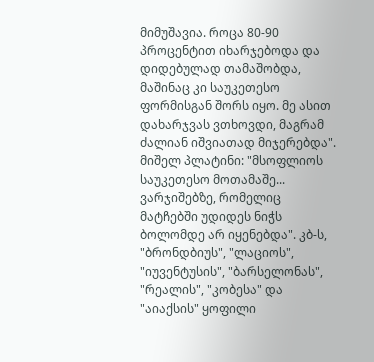მიმუშავია. როცა 80-90 პროცენტით იხარჯებოდა და დიდებულად თამაშობდა, მაშინაც კი საუკეთესო ფორმისგან შორს იყო. მე ასით დახარჯვას ვთხოვდი, მაგრამ ძალიან იშვიათად მიჯერებდა". მიშელ პლატინი: "მსოფლიოს საუკეთესო მოთამაშე... ვარჯიშებზე, რომელიც მატჩებში უდიდეს ნიჭს ბოლომდე არ იყენებდა". კბ-ს, "ბრონდბიუს", "ლაციოს", "იუვენტუსის", "ბარსელონას", "რეალის", "კობესა" და "აიაქსის" ყოფილი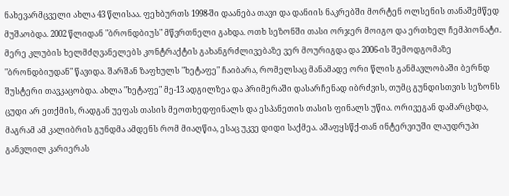ნახევარმცველი ახლა 43 წლისაა. ფეხბურთს 1998-ში დაანება თავი და დანიის ნაკრებში მორტენ ოლსენის თანაშემწედ მუშაობდა. 2002 წლიდან "ბრონდბიუს" მწვრთნელი გახდა. ოთხ სეზონში თასი ორჯერ მოიგო და ერთხელ ჩემპიონატი. მერე კლუბის ხელმძღვანელებს კონტრაქტის გახანგრძლივებაზე ვერ მოურიგდა და 2006-ის შემოდგომაზე "ბრონდბიუდან" წავიდა. შარშან ზაფხულს "ხეტაფე" ჩაიბარა, რომელსაც მანამადე ორი წლის განმავლობაში ბერნდ შუსტერი თავკაცობდა. ახლა "ხეტაფე" მე-13 ადგილზეა და პრიმერაში დასარჩენად იბრძვის, თუმც გუნდისთვის სეზონს ცუდი არ ეთქმის, რადგან უეფას თასის მეოთხედფინალს და ესპანეთის თასის ფინალს უწია. ორივეგან დამარცხდა, მაგრამ ამ კალიბრის გუნდმა ამდენს რომ მიაღწია, ესაც უკვე დიდი საქმეა. აშაფყსწქ-თან ინტერვიუში ლაუდრუპი განვლილ კარიერას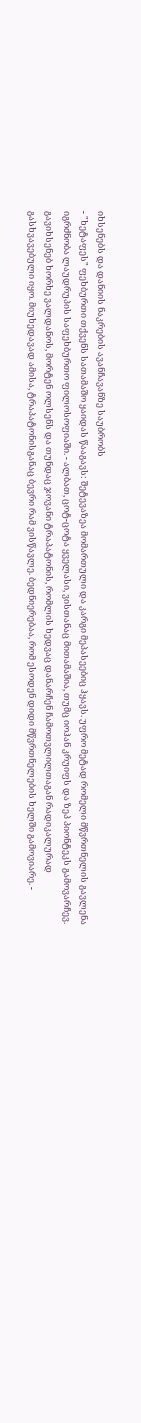იხსენებს და დანიის ნაკრების ავანჩავანზე საუბრობს
- "ხეტაფეს" ფეხბურთი თქვენს სათამაშო ყაიდას წააგავს: შეტევაზეა მომართული და კარგი მეპასეებიც ჰყავს. უფრო მეტად რომელი მწვრთნელის გავლენა იგრძნობა ლაუდრუპის საფეხბურთო ფილოსოფიაში. - ალბათ, ცოტ-ცოტა ყველასი, ვისთანაც მითამაშია, თუმც იოჰან კრუიფს და ზეპ პიონტეკს გამოვარჩევ. გავიხსენებ ხორხე ვალდანოს, მორტენ ოლსენს და თუნდაც ჯოვანი ტრაპატონის, რომლის ხედვაც დანარჩენ ჩამოთვლილთაგან რადიკალურად გასხვავებული იყო. მიუხედავად ამისა, ტრაპატონისგანაც ბევრი რამ ვისწავლე. ბედნიერებაა, რომ ესოდენ დიდი მწვრთნელების ხელში გამოვიარე. -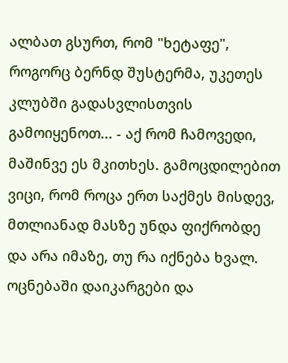ალბათ გსურთ, რომ "ხეტაფე", როგორც ბერნდ შუსტერმა, უკეთეს კლუბში გადასვლისთვის გამოიყენოთ... - აქ რომ ჩამოვედი, მაშინვე ეს მკითხეს. გამოცდილებით ვიცი, რომ როცა ერთ საქმეს მისდევ, მთლიანად მასზე უნდა ფიქრობდე და არა იმაზე, თუ რა იქნება ხვალ. ოცნებაში დაიკარგები და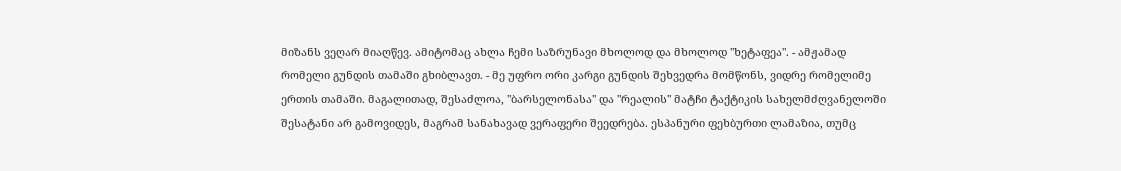მიზანს ვეღარ მიაღწევ. ამიტომაც ახლა ჩემი საზრუნავი მხოლოდ და მხოლოდ "ხეტაფეა". - ამჟამად რომელი გუნდის თამაში გხიბლავთ. - მე უფრო ორი კარგი გუნდის შეხვედრა მომწონს, ვიდრე რომელიმე ერთის თამაში. მაგალითად, შესაძლოა, "ბარსელონასა" და "რეალის" მატჩი ტაქტიკის სახელმძღვანელოში შესატანი არ გამოვიდეს, მაგრამ სანახავად ვერაფერი შეედრება. ესპანური ფეხბურთი ლამაზია, თუმც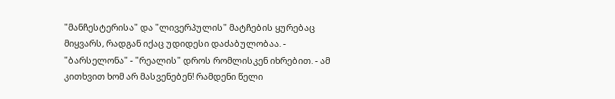"მანჩესტერისა" და "ლივერპულის" მატჩების ყურებაც მიყვარს, რადგან იქაც უდიდესი დაძაბულობაა. - "ბარსელონა" - "რეალის" დროს რომლისკენ იხრებით. - ამ კითხვით ხომ არ მასვენებენ! რამდენი წელი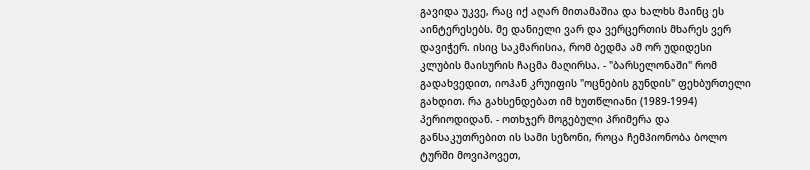გავიდა უკვე, რაც იქ აღარ მითამაშია და ხალხს მაინც ეს აინტერესებს. მე დანიელი ვარ და ვერცერთის მხარეს ვერ დავიჭერ. ისიც საკმარისია, რომ ბედმა ამ ორ უდიდესი კლუბის მაისურის ჩაცმა მაღირსა. - "ბარსელონაში" რომ გადახვედით, იოჰან კრუიფის "ოცნების გუნდის" ფეხბურთელი გახდით. რა გახსენდებათ იმ ხუთწლიანი (1989-1994) პერიოდიდან. - ოთხჯერ მოგებული პრიმერა და განსაკუთრებით ის სამი სეზონი, როცა ჩემპიონობა ბოლო ტურში მოვიპოვეთ,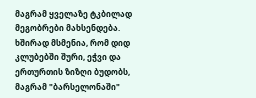მაგრამ ყველაზე ტკბილად მეგობრები მახსენდება. ხშირად მსმენია, რომ დიდ კლუბებში შური, ეჭვი და ერთურთის ზიზღი ბუდობს, მაგრამ "ბარსელონაში"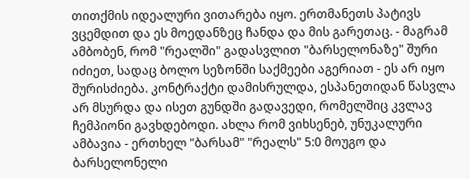თითქმის იდეალური ვითარება იყო. ერთმანეთს პატივს ვცემდით და ეს მოედანზეც ჩანდა და მის გარეთაც. - მაგრამ ამბობენ, რომ "რეალში" გადასვლით "ბარსელონაზე" შური იძიეთ, სადაც ბოლო სეზონში საქმეები აგერიათ - ეს არ იყო შურისძიება. კონტრაქტი დამისრულდა, ესპანეთიდან წასვლა არ მსურდა და ისეთ გუნდში გადავედი, რომელშიც კვლავ ჩემპიონი გავხდებოდი. ახლა რომ ვიხსენებ, უნუკალური ამბავია - ერთხელ "ბარსამ" "რეალს" 5:0 მოუგო და ბარსელონელი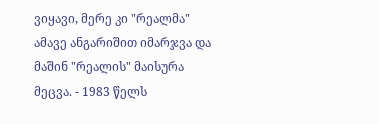ვიყავი, მერე კი "რეალმა" ამავე ანგარიშით იმარჯვა და მაშინ "რეალის" მაისურა მეცვა. - 1983 წელს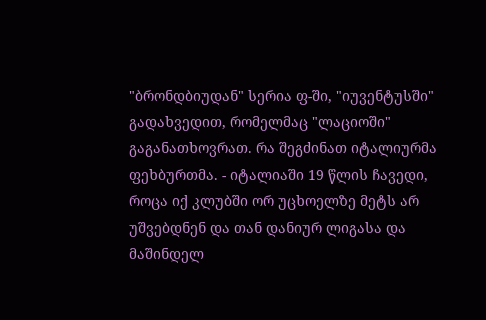"ბრონდბიუდან" სერია ფ-ში, "იუვენტუსში" გადახვედით, რომელმაც "ლაციოში" გაგანათხოვრათ. რა შეგძინათ იტალიურმა ფეხბურთმა. - იტალიაში 19 წლის ჩავედი, როცა იქ კლუბში ორ უცხოელზე მეტს არ უშვებდნენ და თან დანიურ ლიგასა და მაშინდელ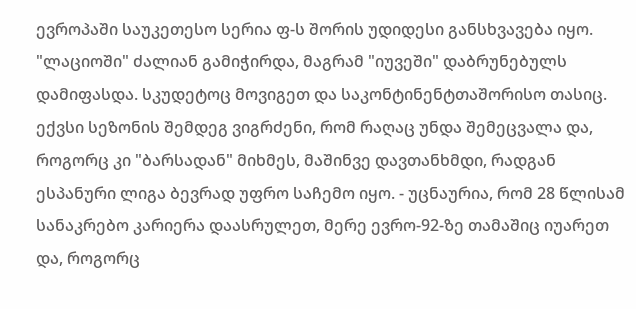ევროპაში საუკეთესო სერია ფ-ს შორის უდიდესი განსხვავება იყო. "ლაციოში" ძალიან გამიჭირდა, მაგრამ "იუვეში" დაბრუნებულს დამიფასდა. სკუდეტოც მოვიგეთ და საკონტინენტთაშორისო თასიც. ექვსი სეზონის შემდეგ ვიგრძენი, რომ რაღაც უნდა შემეცვალა და, როგორც კი "ბარსადან" მიხმეს, მაშინვე დავთანხმდი, რადგან ესპანური ლიგა ბევრად უფრო საჩემო იყო. - უცნაურია, რომ 28 წლისამ სანაკრებო კარიერა დაასრულეთ, მერე ევრო-92-ზე თამაშიც იუარეთ და, როგორც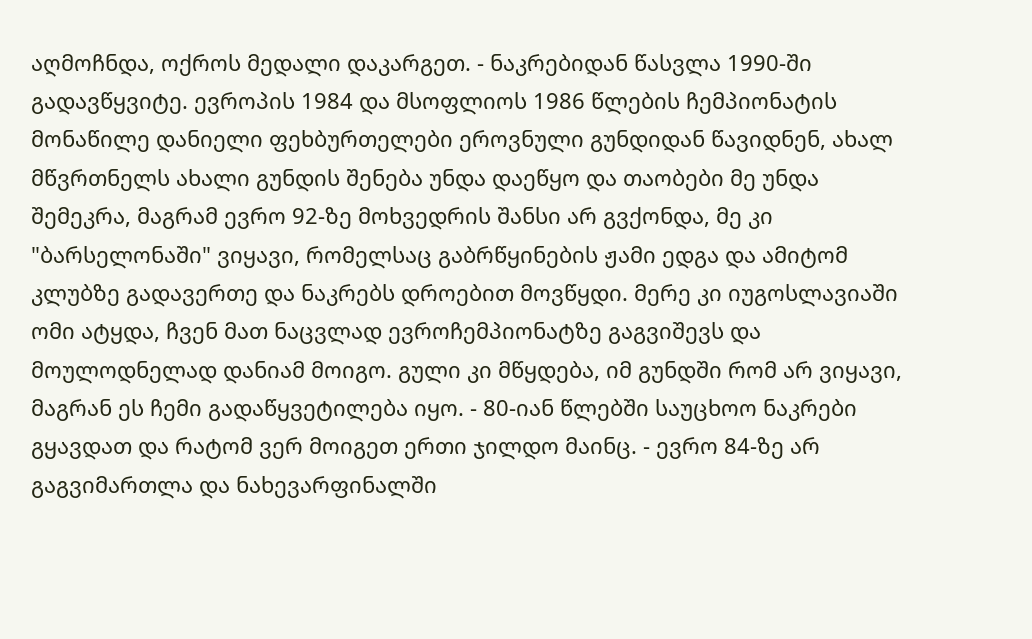აღმოჩნდა, ოქროს მედალი დაკარგეთ. - ნაკრებიდან წასვლა 1990-ში გადავწყვიტე. ევროპის 1984 და მსოფლიოს 1986 წლების ჩემპიონატის მონაწილე დანიელი ფეხბურთელები ეროვნული გუნდიდან წავიდნენ, ახალ მწვრთნელს ახალი გუნდის შენება უნდა დაეწყო და თაობები მე უნდა შემეკრა, მაგრამ ევრო 92-ზე მოხვედრის შანსი არ გვქონდა, მე კი "ბარსელონაში" ვიყავი, რომელსაც გაბრწყინების ჟამი ედგა და ამიტომ კლუბზე გადავერთე და ნაკრებს დროებით მოვწყდი. მერე კი იუგოსლავიაში ომი ატყდა, ჩვენ მათ ნაცვლად ევროჩემპიონატზე გაგვიშევს და მოულოდნელად დანიამ მოიგო. გული კი მწყდება, იმ გუნდში რომ არ ვიყავი, მაგრან ეს ჩემი გადაწყვეტილება იყო. - 80-იან წლებში საუცხოო ნაკრები გყავდათ და რატომ ვერ მოიგეთ ერთი ჯილდო მაინც. - ევრო 84-ზე არ გაგვიმართლა და ნახევარფინალში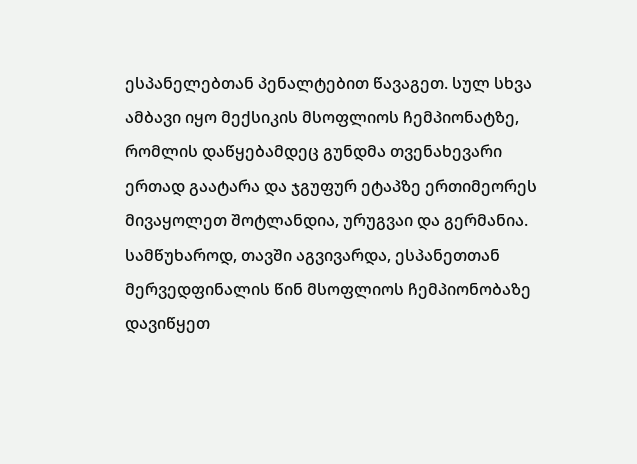ესპანელებთან პენალტებით წავაგეთ. სულ სხვა ამბავი იყო მექსიკის მსოფლიოს ჩემპიონატზე, რომლის დაწყებამდეც გუნდმა თვენახევარი ერთად გაატარა და ჯგუფურ ეტაპზე ერთიმეორეს მივაყოლეთ შოტლანდია, ურუგვაი და გერმანია. სამწუხაროდ, თავში აგვივარდა, ესპანეთთან მერვედფინალის წინ მსოფლიოს ჩემპიონობაზე დავიწყეთ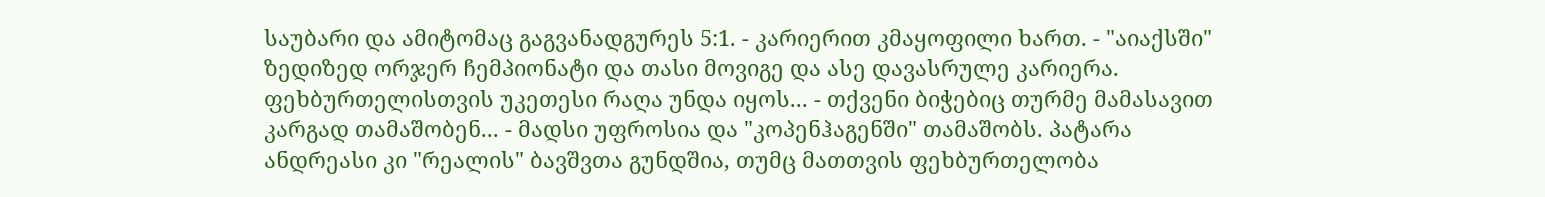საუბარი და ამიტომაც გაგვანადგურეს 5:1. - კარიერით კმაყოფილი ხართ. - "აიაქსში" ზედიზედ ორჯერ ჩემპიონატი და თასი მოვიგე და ასე დავასრულე კარიერა. ფეხბურთელისთვის უკეთესი რაღა უნდა იყოს... - თქვენი ბიჭებიც თურმე მამასავით კარგად თამაშობენ... - მადსი უფროსია და "კოპენჰაგენში" თამაშობს. პატარა ანდრეასი კი "რეალის" ბავშვთა გუნდშია, თუმც მათთვის ფეხბურთელობა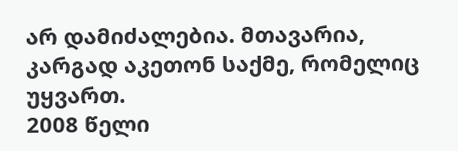არ დამიძალებია. მთავარია, კარგად აკეთონ საქმე, რომელიც უყვართ.
2008 წელი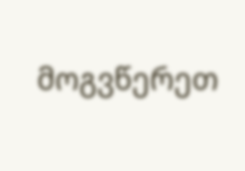მოგვწერეთ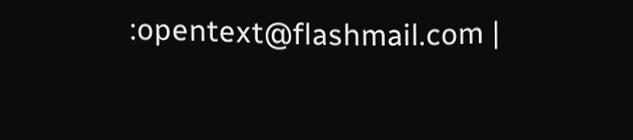:opentext@flashmail.com |